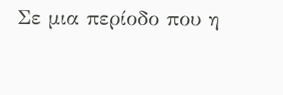Σε μια περίοδο που η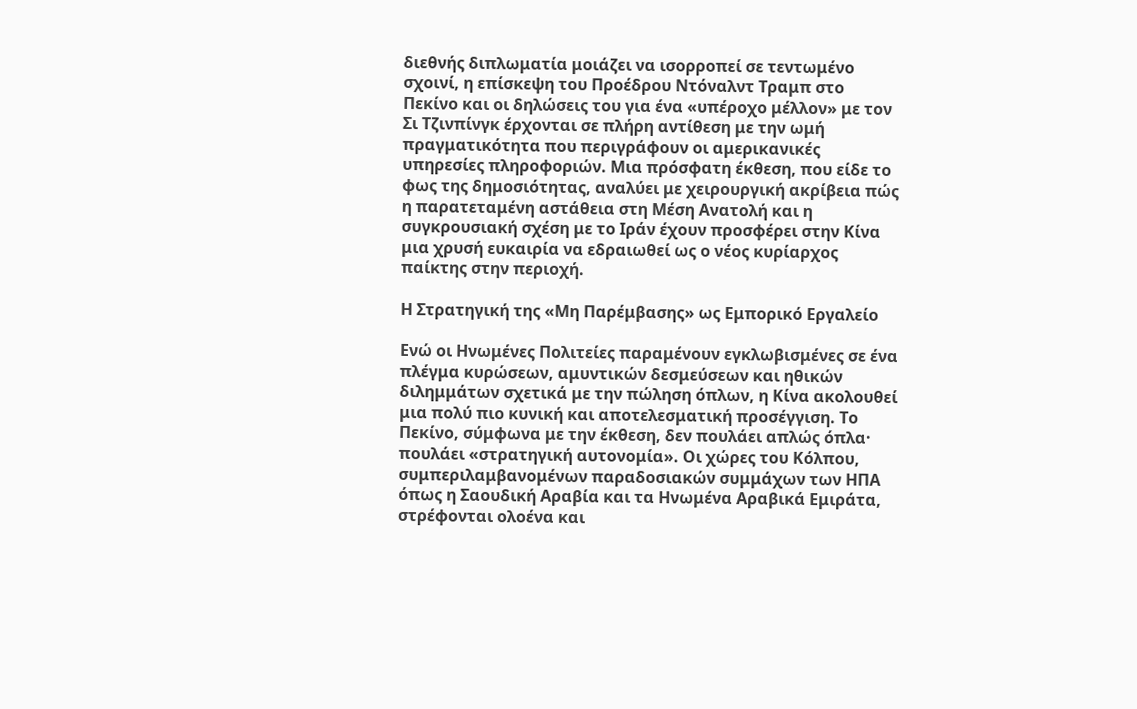διεθνής διπλωματία μοιάζει να ισορροπεί σε τεντωμένο σχοινί, η επίσκεψη του Προέδρου Ντόναλντ Τραμπ στο Πεκίνο και οι δηλώσεις του για ένα «υπέροχο μέλλον» με τον Σι Τζινπίνγκ έρχονται σε πλήρη αντίθεση με την ωμή πραγματικότητα που περιγράφουν οι αμερικανικές υπηρεσίες πληροφοριών. Μια πρόσφατη έκθεση, που είδε το φως της δημοσιότητας, αναλύει με χειρουργική ακρίβεια πώς η παρατεταμένη αστάθεια στη Μέση Ανατολή και η συγκρουσιακή σχέση με το Ιράν έχουν προσφέρει στην Κίνα μια χρυσή ευκαιρία να εδραιωθεί ως ο νέος κυρίαρχος παίκτης στην περιοχή.

Η Στρατηγική της «Μη Παρέμβασης» ως Εμπορικό Εργαλείο

Ενώ οι Ηνωμένες Πολιτείες παραμένουν εγκλωβισμένες σε ένα πλέγμα κυρώσεων, αμυντικών δεσμεύσεων και ηθικών διλημμάτων σχετικά με την πώληση όπλων, η Κίνα ακολουθεί μια πολύ πιο κυνική και αποτελεσματική προσέγγιση. Το Πεκίνο, σύμφωνα με την έκθεση, δεν πουλάει απλώς όπλα· πουλάει «στρατηγική αυτονομία». Οι χώρες του Κόλπου, συμπεριλαμβανομένων παραδοσιακών συμμάχων των ΗΠΑ όπως η Σαουδική Αραβία και τα Ηνωμένα Αραβικά Εμιράτα, στρέφονται ολοένα και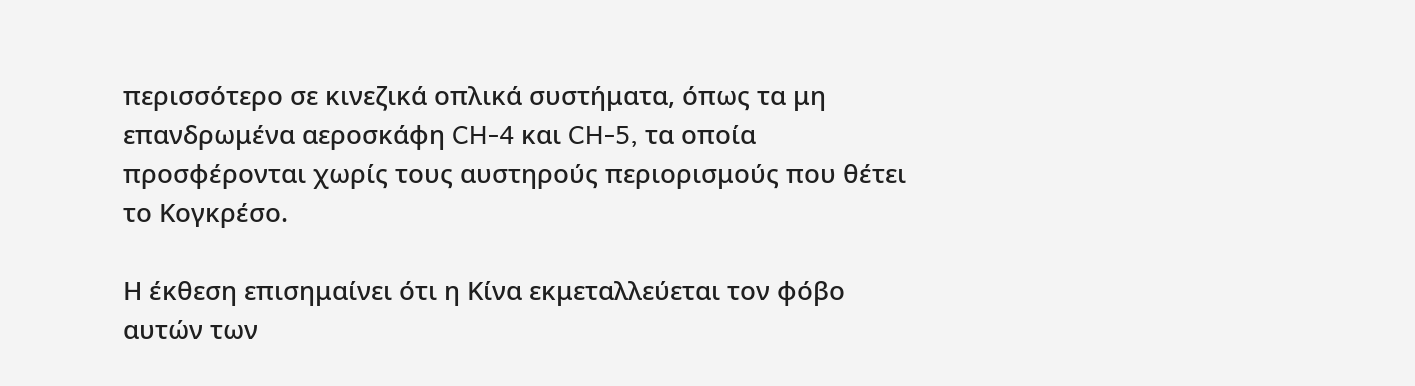περισσότερο σε κινεζικά οπλικά συστήματα, όπως τα μη επανδρωμένα αεροσκάφη CH-4 και CH-5, τα οποία προσφέρονται χωρίς τους αυστηρούς περιορισμούς που θέτει το Κογκρέσο.

Η έκθεση επισημαίνει ότι η Κίνα εκμεταλλεύεται τον φόβο αυτών των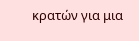κρατών για μια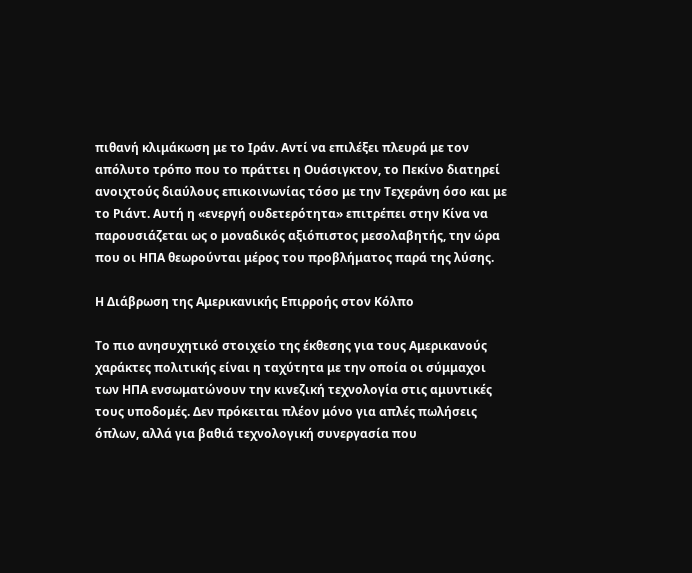πιθανή κλιμάκωση με το Ιράν. Αντί να επιλέξει πλευρά με τον απόλυτο τρόπο που το πράττει η Ουάσιγκτον, το Πεκίνο διατηρεί ανοιχτούς διαύλους επικοινωνίας τόσο με την Τεχεράνη όσο και με το Ριάντ. Αυτή η «ενεργή ουδετερότητα» επιτρέπει στην Κίνα να παρουσιάζεται ως ο μοναδικός αξιόπιστος μεσολαβητής, την ώρα που οι ΗΠΑ θεωρούνται μέρος του προβλήματος παρά της λύσης.

Η Διάβρωση της Αμερικανικής Επιρροής στον Κόλπο

Το πιο ανησυχητικό στοιχείο της έκθεσης για τους Αμερικανούς χαράκτες πολιτικής είναι η ταχύτητα με την οποία οι σύμμαχοι των ΗΠΑ ενσωματώνουν την κινεζική τεχνολογία στις αμυντικές τους υποδομές. Δεν πρόκειται πλέον μόνο για απλές πωλήσεις όπλων, αλλά για βαθιά τεχνολογική συνεργασία που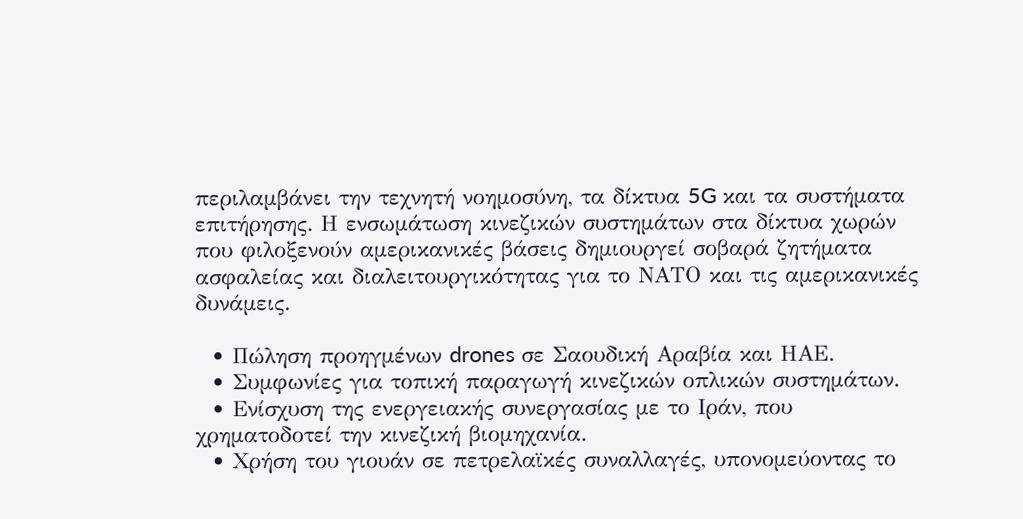περιλαμβάνει την τεχνητή νοημοσύνη, τα δίκτυα 5G και τα συστήματα επιτήρησης. Η ενσωμάτωση κινεζικών συστημάτων στα δίκτυα χωρών που φιλοξενούν αμερικανικές βάσεις δημιουργεί σοβαρά ζητήματα ασφαλείας και διαλειτουργικότητας για το ΝΑΤΟ και τις αμερικανικές δυνάμεις.

  • Πώληση προηγμένων drones σε Σαουδική Αραβία και ΗΑΕ.
  • Συμφωνίες για τοπική παραγωγή κινεζικών οπλικών συστημάτων.
  • Ενίσχυση της ενεργειακής συνεργασίας με το Ιράν, που χρηματοδοτεί την κινεζική βιομηχανία.
  • Χρήση του γιουάν σε πετρελαϊκές συναλλαγές, υπονομεύοντας το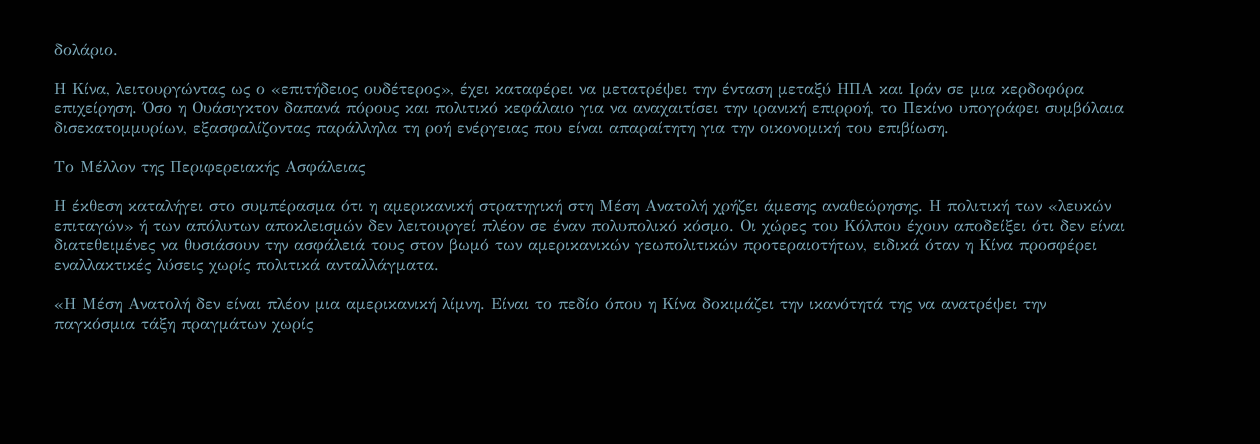δολάριο.

Η Κίνα, λειτουργώντας ως ο «επιτήδειος ουδέτερος», έχει καταφέρει να μετατρέψει την ένταση μεταξύ ΗΠΑ και Ιράν σε μια κερδοφόρα επιχείρηση. Όσο η Ουάσιγκτον δαπανά πόρους και πολιτικό κεφάλαιο για να αναχαιτίσει την ιρανική επιρροή, το Πεκίνο υπογράφει συμβόλαια δισεκατομμυρίων, εξασφαλίζοντας παράλληλα τη ροή ενέργειας που είναι απαραίτητη για την οικονομική του επιβίωση.

Το Μέλλον της Περιφερειακής Ασφάλειας

Η έκθεση καταλήγει στο συμπέρασμα ότι η αμερικανική στρατηγική στη Μέση Ανατολή χρήζει άμεσης αναθεώρησης. Η πολιτική των «λευκών επιταγών» ή των απόλυτων αποκλεισμών δεν λειτουργεί πλέον σε έναν πολυπολικό κόσμο. Οι χώρες του Κόλπου έχουν αποδείξει ότι δεν είναι διατεθειμένες να θυσιάσουν την ασφάλειά τους στον βωμό των αμερικανικών γεωπολιτικών προτεραιοτήτων, ειδικά όταν η Κίνα προσφέρει εναλλακτικές λύσεις χωρίς πολιτικά ανταλλάγματα.

«Η Μέση Ανατολή δεν είναι πλέον μια αμερικανική λίμνη. Είναι το πεδίο όπου η Κίνα δοκιμάζει την ικανότητά της να ανατρέψει την παγκόσμια τάξη πραγμάτων χωρίς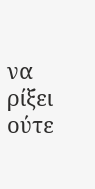να ρίξει ούτε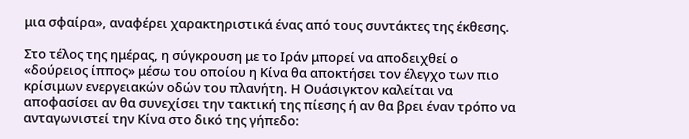μια σφαίρα», αναφέρει χαρακτηριστικά ένας από τους συντάκτες της έκθεσης.

Στο τέλος της ημέρας, η σύγκρουση με το Ιράν μπορεί να αποδειχθεί ο «δούρειος ίππος» μέσω του οποίου η Κίνα θα αποκτήσει τον έλεγχο των πιο κρίσιμων ενεργειακών οδών του πλανήτη. Η Ουάσιγκτον καλείται να αποφασίσει αν θα συνεχίσει την τακτική της πίεσης ή αν θα βρει έναν τρόπο να ανταγωνιστεί την Κίνα στο δικό της γήπεδο: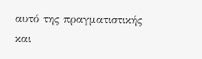αυτό της πραγματιστικής και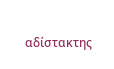αδίστακτης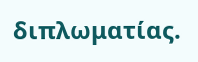διπλωματίας.